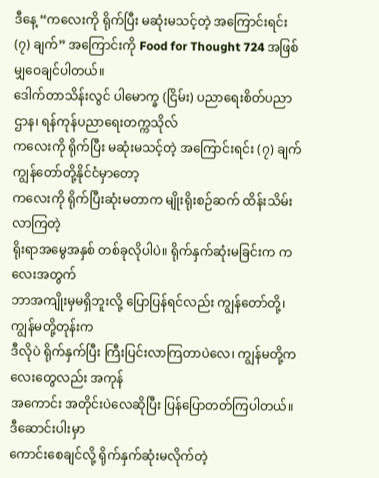ဒီနေ့ “ကလေးကို ရိုက်ပြီး မဆုံးမသင့်တဲ့ အကြောင်းရင်း (၇) ချက်” အကြောင်းကို Food for Thought 724 အဖြစ်မျှဝေချင်ပါတယ်။
ဒေါက်တာသိန်းလွင် ပါမောက္ခ (ငြိမ်း) ပညာရေးစိတ်ပညာဌာန၊ ရန်ကုန်ပညာရေးတက္ကသိုလ်
ကလေးကို ရိုက်ပြီး မဆုံးမသင့်တဲ့ အကြောင်းရင်း (၇) ချက်
ကျွန်တော်တို့နိုင်ငံမှာတော့
ကလေးကို ရိုက်ပြီးဆုံးမတာက မျိုးရိုးစဉ်ဆက် ထိန်းသိမ်းလာကြတဲ့
ရိုးရာအမွေအနှစ် တစ်ခုလိုပါပဲ။ ရိုက်နှက်ဆုံးမခြင်းက ကလေးအတွက်
ဘာအကျိုးမှမရှိဘူးလို့ ပြောပြန်ရင်လည်း ကျွန်တော်တို့၊ ကျွန်မတို့တုန်းက
ဒီလိုပဲ ရိုက်နှက်ပြီး ကြီးပြင်းလာကြတာပဲလေ၊ ကျွန်မတို့ကလေးတွေလည်း အကုန်
အကောင်း အတိုင်းပဲလေဆိုပြီး ပြန်ပြောတတ်ကြပါတယ်။ ဒီဆောင်းပါးမှာ
ကောင်းစေချင်လို့ ရိုက်နှက်ဆုံးမလိုက်တဲ့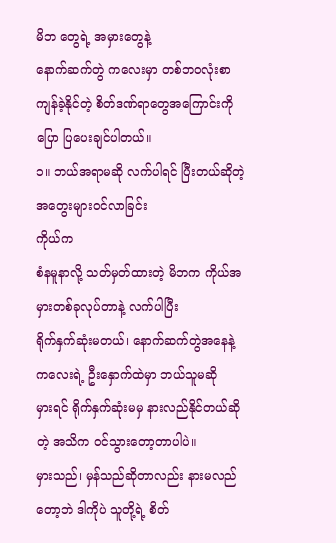မိဘ တွေရဲ့ အမှားတွေနဲ့
နောက်ဆက်တွဲ ကလေးမှာ တစ်ဘဝလုံးစာ ကျန်ခဲ့နိုင်တဲ့ စိတ်ဒဏ်ရာတွေအကြောင်းကို
ပြော ပြပေးချင်ပါတယ်။
၁။ ဘယ်အရာမဆို လက်ပါရင် ပြီးတယ်ဆိုတဲ့ အတွေးများဝင်လာခြင်း
ကိုယ်က
စံနမူနာလို့ သတ်မှတ်ထားတဲ့ မိဘက ကိုယ်အမှားတစ်ခုလုပ်တာနဲ့ လက်ပါပြီး
ရိုက်နှက်ဆုံးမတယ်၊ နောက်ဆက်တွဲအနေနဲ့ ကလေးရဲ့ ဦးနှောက်ထဲမှာ ဘယ်သူမဆို
မှားရင် ရိုက်နှက်ဆုံးမမှ နားလည်နိုင်တယ်ဆိုတဲ့ အသိက ဝင်သွားတော့တာပါပဲ။
မှားသည်၊ မှန်သည်ဆိုတာလည်း နားမလည်တော့ဘဲ ဒါကိုပဲ သူတို့ရဲ့ စိတ်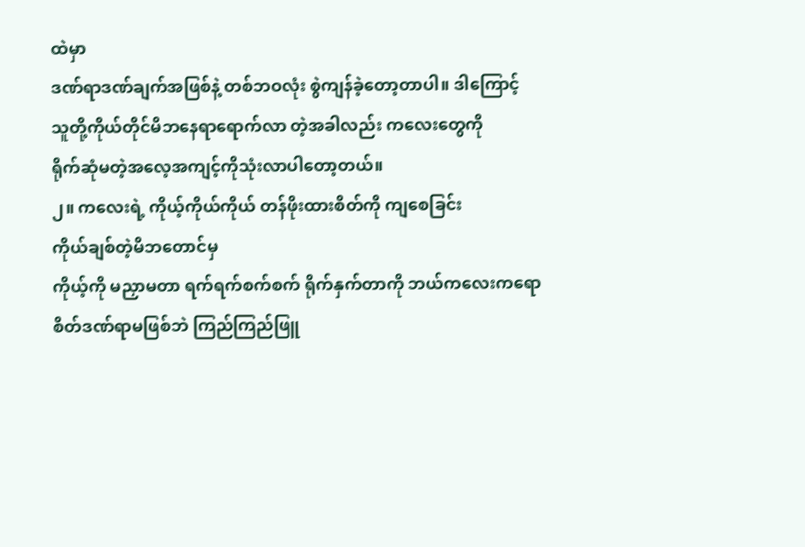ထဲမှာ
ဒဏ်ရာဒဏ်ချက်အဖြစ်နဲ့ တစ်ဘဝလုံး စွဲကျန်ခဲ့တော့တာပါ။ ဒါကြောင့်
သူတို့ကိုယ်တိုင်မိဘနေရာရောက်လာ တဲ့အခါလည်း ကလေးတွေကို
ရိုက်ဆုံမတဲ့အလေ့အကျင့်ကိုသုံးလာပါတော့တယ်။
၂။ ကလေးရဲ့ ကိုယ့်ကိုယ်ကိုယ် တန်ဖိုးထားစိတ်ကို ကျစေခြင်း
ကိုယ်ချစ်တဲ့မိဘတောင်မှ
ကိုယ့်ကို မညှာမတာ ရက်ရက်စက်စက် ရိုက်နှက်တာကို ဘယ်ကလေးကရော
စိတ်ဒဏ်ရာမဖြစ်ဘဲ ကြည်ကြည်ဖြူ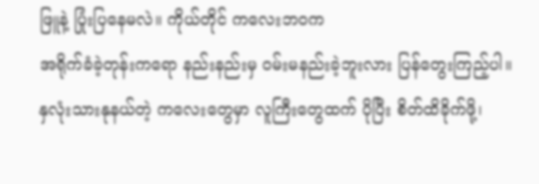ဖြူနဲ့ ပြုံးပြနေမလဲ။ ကိုယ်တိုင် ကလေးဘဝက
အရိုက်ခံခဲ့တုန်းကရော နည်းနည်းမှ ဝမ်းမနည်းခဲ့ဘူးလား ပြန်တွေးကြည့်ပါ။
နှလုံးသားနုနယ်တဲ့ ကလေးတွေမှာ လူကြီးတွေထက် ပိုပြီး စိတ်ထိခိုက်ဖို့၊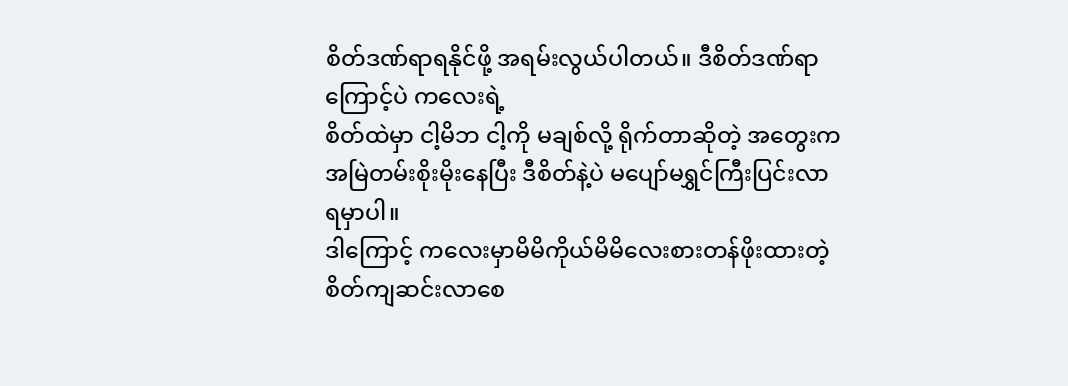စိတ်ဒဏ်ရာရနိုင်ဖို့ အရမ်းလွယ်ပါတယ်။ ဒီစိတ်ဒဏ်ရာကြောင့်ပဲ ကလေးရဲ့
စိတ်ထဲမှာ ငါ့မိဘ ငါ့ကို မချစ်လို့ ရိုက်တာဆိုတဲ့ အတွေးက
အမြဲတမ်းစိုးမိုးနေပြီး ဒီစိတ်နဲ့ပဲ မပျော်မရွှင်ကြီးပြင်းလာရမှာပါ။
ဒါကြောင့် ကလေးမှာမိမိကိုယ်မိမိလေးစားတန်ဖိုးထားတဲ့စိတ်ကျဆင်းလာစေ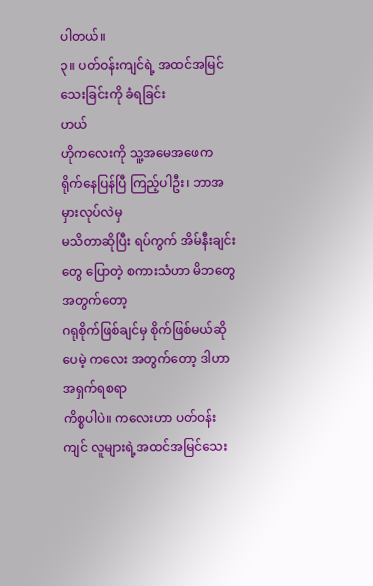ပါတယ်။
၃။ ပတ်ဝန်းကျင်ရဲ့ အထင်အမြင်သေးခြင်းကို ခံရခြင်း
ဟယ်
ဟိုကလေးကို သူ့အမေအဖေက ရိုက်နေပြန်ပြီ ကြည့်ပါဦး၊ ဘာအမှားလုပ်လဲမှ
မသိတာဆိုပြီး ရပ်ကွက် အိမ်နီးချင်းတွေ ပြောတဲ့ စကားသံဟာ မိဘတွေအတွက်တော့
ဂရုစိုက်ဖြစ်ချင်မှ စိုက်ဖြစ်မယ်ဆိုပေမဲ့ ကလေး အတွက်တော့ ဒါဟာ အရှက်ရစရာ
ကိစ္စပါပဲ။ ကလေးဟာ ပတ်ဝန်းကျင် လူများရဲ့အထင်အမြင်သေး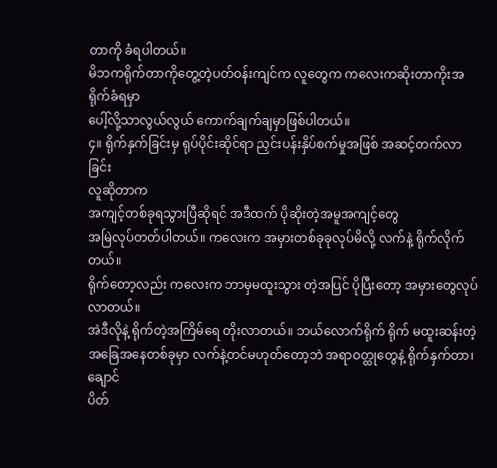တာကို ခံရပါတယ်။
မိဘကရိုက်တာကိုတွေ့တဲ့ပတ်ဝန်းကျင်က လူတွေက ကလေးကဆိုးတာကိုးအရိုက်ခံရမှာ
ပေါ့်လို့သာလွယ်လွယ် ကောက်ချက်ချမှာဖြစ်ပါတယ်။
၄။ ရိုက်နှက်ခြင်းမှ ရုပ်ပိုင်းဆိုင်ရာ ညှင်းပန်းနှိပ်စက်မှုအဖြစ် အဆင့်တက်လာခြင်း
လူဆိုတာက
အကျင့်တစ်ခုရသွားပြီဆိုရင် အဒီထက် ပိုဆိုးတဲ့အမူအကျင့်တွေ
အမြဲလုပ်တတ်ပါတယ်။ ကလေးက အမှားတစ်ခုခုလုပ်မိလို့ လက်နဲ့ ရိုက်လိုက်တယ်။
ရိုက်တော့လည်း ကလေးက ဘာမှမထူးသွား တဲ့အပြင် ပိုပြီးတော့ အမှားတွေလုပ်လာတယ်။
အဲဒီလိုနဲ့ ရိုက်တဲ့အကြိမ်ရေ တိုးလာတယ်။ ဘယ်လောက်ရိုက် ရိုက် မထူးဆန်းတဲ့
အခြေအနေတစ်ခုမှာ လက်နဲ့တင်မဟုတ်တော့ဘဲ အရာဝတ္ထုတွေနဲ့ ရိုက်နှက်တာ၊ ချောင်
ပိတ်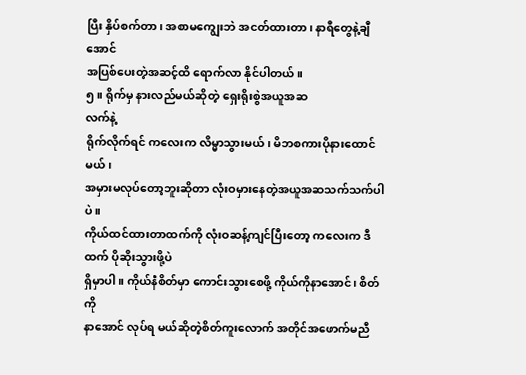ပြီး နှိပ်စက်တာ၊ အစာမကျွေးဘဲ အငတ်ထားတာ၊ နာရီတွေနဲ့ချီအောင်
အပြစ်ပေးတဲ့အဆင့်ထိ ရောက်လာ နိုင်ပါတယ်။
၅။ ရိုက်မှ နားလည်မယ်ဆိုတဲ့ ရှေးရိုးစွဲအယူအဆ
လက်နဲ့
ရိုက်လိုက်ရင် ကလေးက လိမ္မာသွားမယ်၊ မိဘစကားပိုနားထောင်မယ်၊
အမှားမလုပ်တော့ဘူးဆိုတာ လုံးဝမှားနေတဲ့အယူအဆသက်သက်ပါပဲ။
ကိုယ်ထင်ထားတာထက်ကို လုံးဝဆန့်ကျင်ပြီးတော့ ကလေးက ဒီထက် ပိုဆိုးသွားဖို့ပဲ
ရှိမှာပါ။ ကိုယ်နဲံစိတ်မှာ ကောင်းသွားစေဖို့ ကိုယ်ကိုနာအောင်၊ စိတ်ကို
နာအောင် လုပ်ရ မယ်ဆိုတဲ့စိတ်ကူးလောက် အတိုင်အဖောက်မညီ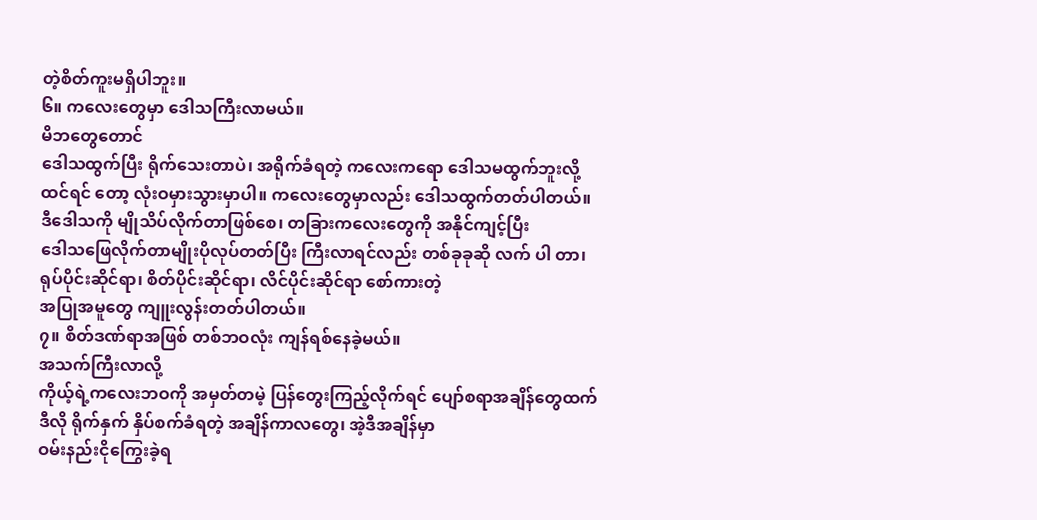တဲ့စိတ်ကူးမရှိပါဘူး။
၆။ ကလေးတွေမှာ ဒေါသကြီးလာမယ်။
မိဘတွေတောင်
ဒေါသထွက်ပြီး ရိုက်သေးတာပဲ၊ အရိုက်ခံရတဲ့ ကလေးကရော ဒေါသမထွက်ဘူးလို့
ထင်ရင် တော့ လုံးဝမှားသွားမှာပါ။ ကလေးတွေမှာလည်း ဒေါသထွက်တတ်ပါတယ်။
ဒီဒေါသကို မျိုသိပ်လိုက်တာဖြစ်စေ၊ တခြားကလေးတွေကို အနိုင်ကျင့်ပြီး
ဒေါသဖြေလိုက်တာမျိုးပိုလုပ်တတ်ပြီး ကြီးလာရင်လည်း တစ်ခုခုဆို လက် ပါ တာ၊
ရုပ်ပိုင်းဆိုင်ရာ၊ စိတ်ပိုင်းဆိုင်ရာ၊ လိင်ပိုင်းဆိုင်ရာ စော်ကားတဲ့
အပြုအမူတွေ ကျူးလွန်းတတ်ပါတယ်။
၇။ စိတ်ဒဏ်ရာအဖြစ် တစ်ဘဝလုံး ကျန်ရစ်နေခဲ့မယ်။
အသက်ကြီးလာလို့
ကိုယ့်ရဲ့ကလေးဘဝကို အမှတ်တမဲ့ ပြန်တွေးကြည့်လိုက်ရင် ပျော်စရာအချိန်တွေထက်
ဒီလို ရိုက်နှက် နှိပ်စက်ခံရတဲ့ အချိန်ကာလတွေ၊ အဲ့ဒီအချိန်မှာ
ဝမ်းနည်းငိုကြွေးခဲ့ရ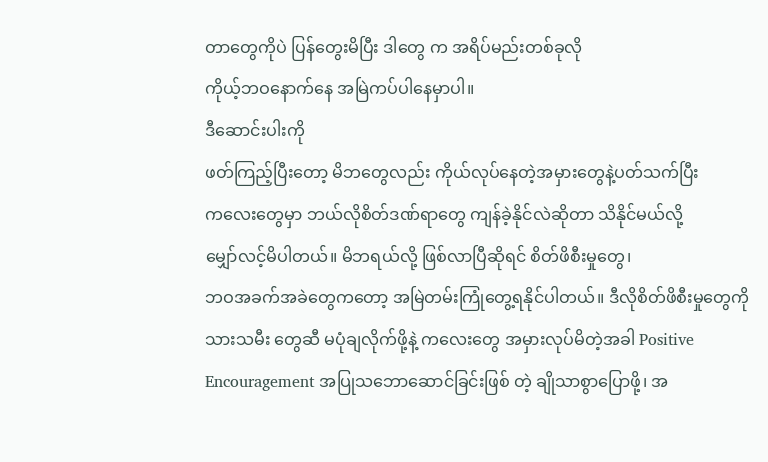တာတွေကိုပဲ ပြန်တွေးမိပြီး ဒါတွေ က အရိပ်မည်းတစ်ခုလို
ကိုယ့်ဘဝနောက်နေ အမြဲကပ်ပါနေမှာပါ။
ဒီဆောင်းပါးကို
ဖတ်ကြည့်ပြီးတော့ မိဘတွေလည်း ကိုယ်လုပ်နေတဲ့အမှားတွေနဲ့ပတ်သက်ပြီး
ကလေးတွေမှာ ဘယ်လိုစိတ်ဒဏ်ရာတွေ ကျန်ခဲ့နိုင်လဲဆိုတာ သိနိုင်မယ်လို့
မျှော်လင့်မိပါတယ်။ မိဘရယ်လို့ ဖြစ်လာပြီဆိုရင် စိတ်ဖိစီးမှုတွေ၊
ဘဝအခက်အခဲတွေကတော့ အမြဲတမ်းကြုံတွေ့ရနိုင်ပါတယ်။ ဒီလိုစိတ်ဖိစီးမှုတွေကို
သားသမီး တွေဆီ မပုံချလိုက်ဖို့နဲ့ ကလေးတွေ အမှားလုပ်မိတဲ့အခါ Positive
Encouragement အပြုသဘောဆောင်ခြင်းဖြစ် တဲ့ ချိုသာစွာပြောဖို့၊ အ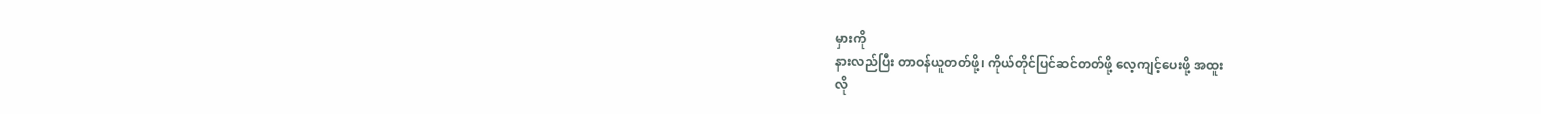မှားကို
နားလည်ပြီး တာဝန်ယူတတ်ဖို့၊ ကိုယ်တိုင်ပြင်ဆင်တတ်ဖို့ လေ့ကျင့်ပေးဖို့ အထူး
လို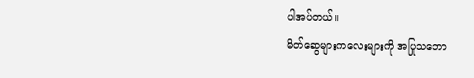ပါအပ်တယ်။
မိတ်ဆွေများကလေးများကို အပြုသဘော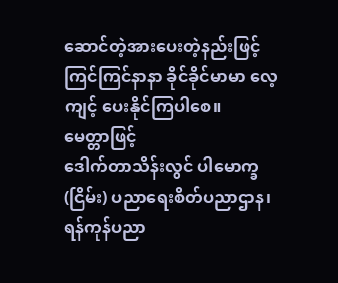ဆောင်တဲ့အားပေးတဲ့နည်းဖြင့် ကြင်ကြင်နာနာ ခိုင်ခိုင်မာမာ လေ့ကျင့် ပေးနိုင်ကြပါစေ။
မေတ္တာဖြင့်
ဒေါက်တာသိန်းလွင် ပါမောက္ခ (ငြိမ်း) ပညာရေးစိတ်ပညာဌာန၊ ရန်ကုန်ပညာ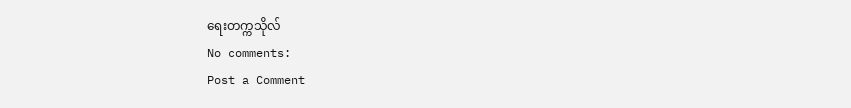ရေးတက္ကသိုလ်
No comments:
Post a Comment